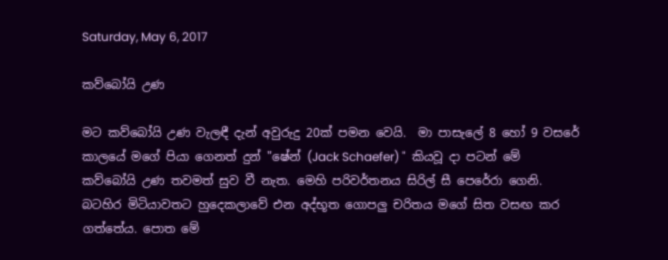Saturday, May 6, 2017

කව්බෝයි උණ

මට කව්බෝයි උණ වැලඳී දැන් අවුරුදු 20ක් පමන වෙයි.  මා පාසැලේ 8 හෝ 9 වසරේ කාලයේ මගේ පියා ගෙනත් දුන් "ෂේන් (Jack Schaefer) "  කියවූ දා පටන් මේ කව්බෝයි උණ තවමත් සුව වී නැත. මෙහි පරිවර්තනය සිරිල් සී පෙරේරා ගෙනි. බටහිර මිටියාවතට හුදෙකලාවේ එන අද්භූත ගොපලු චරිතය මගේ සිත වසඟ කර ගත්තේය. පොත මේ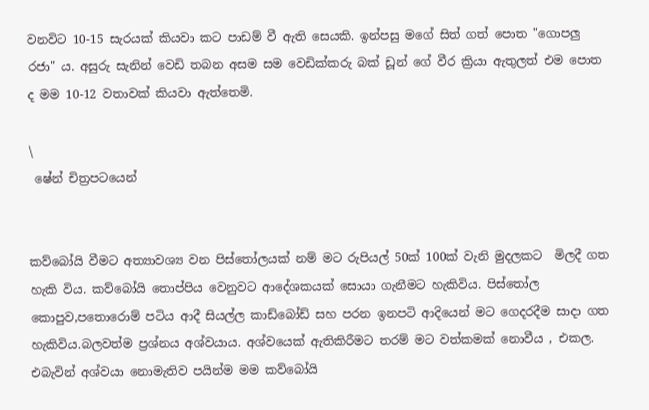වනවිට 10-15 සැරයක් කියවා කට පාඩම් වී ඇති සෙයකි. ඉන්පසු මගේ සිත් ගත් පොත "ගොපලු රජා" ය. අසුරු සැනින් වෙඩි තබන අසම සම වෙඩික්කරු බක් ඩූන් ගේ වීර ක්‍රියා ඇතුලත් එම පොත ද මම 10-12 වතාවක් කියවා ඇත්තෙමි.

\
 ෂේන් චිත්‍රපටයෙන්


කව්බෝයි වීමට අත්‍යාවශ්‍ය වන පිස්තෝලයක් නම් මට රුපියල් 50ක් 100ක් වැනි මුදලකට  මිලදී ගත හැකි විය. කව්බෝයි තොප්පිය වෙනුවට ආදේශකයක් සොයා ගැනීමට හැකිවිය. පිස්තෝල කොපුව,පතොරොම් පටිය ආදී සියල්ල කාඩ්බෝඩ් සහ පරන ඉනපටි ආදියෙන් මට ගෙදරදීම සාදා ගත හැකිවිය.බලවත්ම ප්‍රශ්නය අශ්වයාය. අශ්වයෙක් ඇතිකිරීමට තරම් මට වත්කමක් නොවීය , එකල. එබැවින් අශ්වයා නොමැතිව පයින්ම මම කව්බෝයි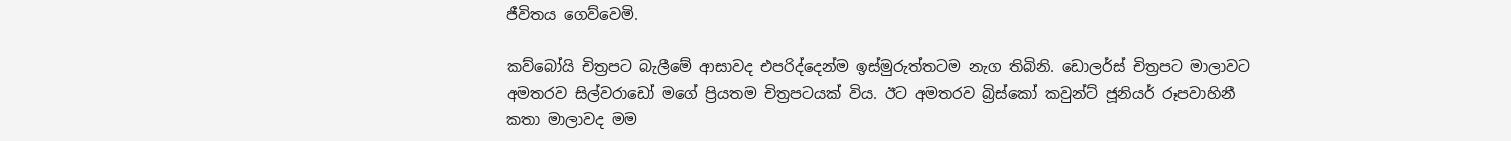ජීවිතය ගෙව්වෙමි.

කව්බෝයි චිත්‍රපට බැලීමේ ආසාවද එපරිද්දෙන්ම ඉස්මුරුත්තටම නැග තිබිනි. ඩොලර්ස් චිත්‍රපට මාලාවට අමතරව සිල්වරාඩෝ මගේ ප්‍රියතම චිත්‍රපටයක් විය. ඊට අමතරව බ්‍රිස්කෝ කවුන්ට් ජූනියර් රූපවාහිනී කතා මාලාවද මම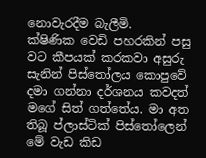නොවැරදීම බැලීමි.
ක්ෂිණික වෙඩි පහරකින් පසු වට කීපයක් කරකවා අසුරු සැනින් පිස්තෝලය කොපුවේ දමා ගන්නා දර්ශනය කවදත් මගේ සිත් ගත්තේය. මා අත තිබූ ප්ලාස්ටික් පිස්තෝලෙන් මේ වැඩ කිඩ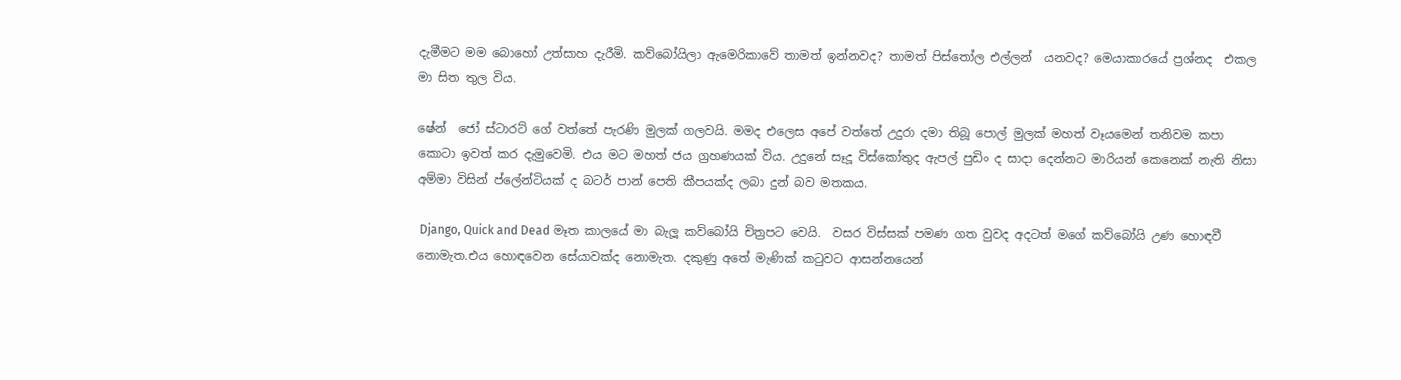දැමීමට මම බොහෝ උත්සාහ දැරීමි. කව්බෝයිලා ඇමෙරිකාවේ තාමත් ඉන්නවද? තාමත් පිස්තෝල එල්ලන්  යනවද? මෙයාකාරයේ ප්‍රශ්නද  එකල මා සිත තුල විය.

ෂේන්  ජෝ ස්ටාරට් ගේ වත්තේ පැරණි මුලක් ගලවයි. මමද එලෙස අපේ වත්තේ උදුරා දමා තිබූ පොල් මුලක් මහත් වෑයමෙන් තනිවම කපා කොටා ඉවත් කර දැමුවෙමි. එය මට මහත් ජය ග්‍රහණයක් විය. උදුනේ සෑදූ විස්කෝතුද ඇපල් පුඩිං ද සාදා දෙන්නට මාරියන් කෙනෙක් නැති නිසා අම්මා විසින් ප්ලේන්ටියක් ද බටර් පාන් පෙති කීපයක්ද ලබා දුන් බව මතකය.

 Django, Quick and Dead මෑත කාලයේ මා බැලූ කව්බෝයි චිත්‍රපට වෙයි.  වසර විස්සක් පමණ ගත වුවද අදටත් මගේ කව්බෝයි උණ හොඳවී නොමැත.එය හොඳවෙන සේයාවක්ද නොමැත. දකුණු අතේ මැණික් කටුවට ආසන්නයෙන්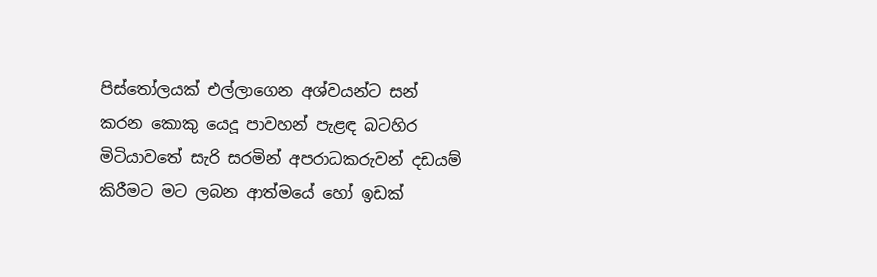පිස්තෝලයක් එල්ලාගෙන අශ්වයන්ට සන් කරන කොකු යෙදූ පාවහන් පැළඳ බටහිර මිටියාවතේ සැරි සරමින් අපරාධකරුවන් දඩයම් කිරීමට මට ලබන ආත්මයේ හෝ ඉඩක්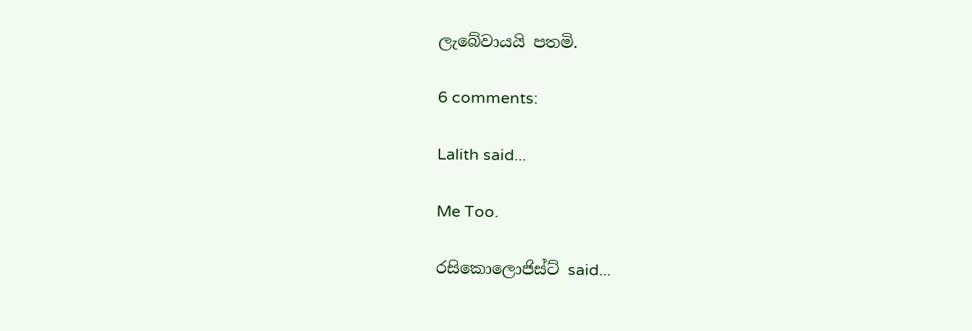ලැබේවායයි පතමි.

6 comments:

Lalith said...

Me Too.

රසිකොලොජිස්ට් said...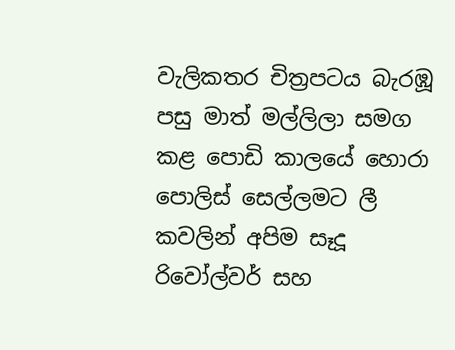වැලිකතර චිත්‍රපටය බැරඹූ පසු මාත් මල්ලිලා සමග කළ පොඩි කාලයේ හොරා පොලිස් සෙල්ලමට ලී කවලින් අපිම සෑදූ රිවෝල්වර් සහ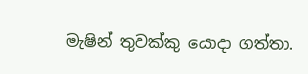මැෂින් තුවක්කු යොදා ගත්තා.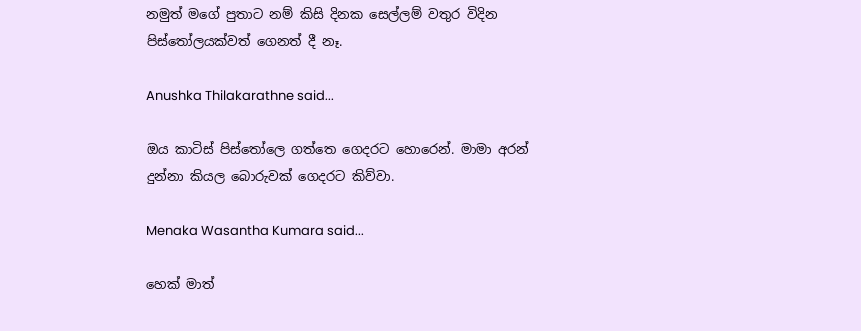නමුත් මගේ පුතාට නම් කිසි දිනක සෙල්ලම් වතුර විදින පිස්තෝලයක්වත් ගෙනත් දී නෑ.

Anushka Thilakarathne said...

ඔය කාටිස් පිස්තෝලෙ ගත්තෙ ගෙදරට හොරෙන්. මාමා අරන් දුන්නා කියල බොරුවක් ගෙදරට කිව්වා.

Menaka Wasantha Kumara said...

හෙක් මාත්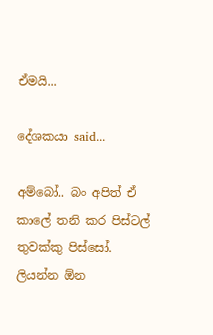ඒමයි...

දේශකයා said...

අම්බෝ.. බං අපිත් ඒ කාලේ තනි කර පිස්ටල් තුවක්කු පිස්සෝ. ලියන්න ඕන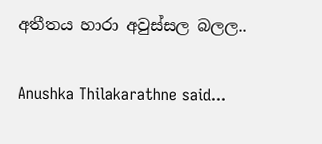අතීතය හාරා අවුස්සල බලල..

Anushka Thilakarathne said...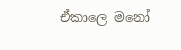ඒකාලෙ මනෝ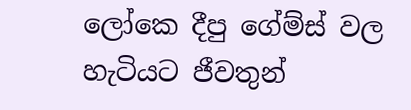ලෝකෙ දීපු ගේම්ස් වල හැටියට ජීවතුන්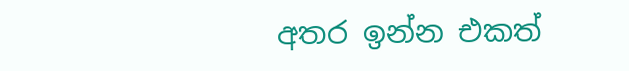අතර ඉන්න එකත්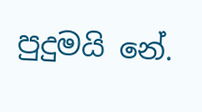පුදුමයි නේ.